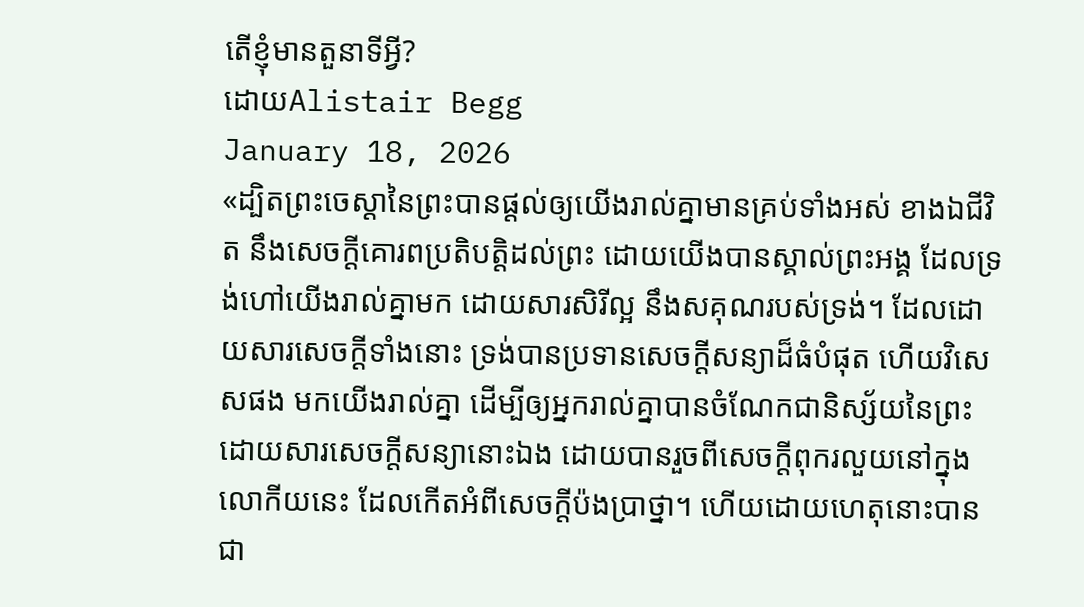តើខ្ញុំមានតួនាទីអ្វី?
ដោយAlistair Begg
January 18, 2026
«ដ្បិតព្រះចេស្ដានៃព្រះបានផ្ដល់ឲ្យយើងរាល់គ្នាមានគ្រប់ទាំងអស់ ខាងឯជីវិត នឹងសេចក្ដីគោរពប្រតិបត្តិដល់ព្រះ ដោយយើងបានស្គាល់ព្រះអង្គ ដែលទ្រង់ហៅយើងរាល់គ្នាមក ដោយសារសិរីល្អ នឹងសគុណរបស់ទ្រង់។ ដែលដោយសារសេចក្ដីទាំងនោះ ទ្រង់បានប្រទានសេចក្ដីសន្យាដ៏ធំបំផុត ហើយវិសេសផង មកយើងរាល់គ្នា ដើម្បីឲ្យអ្នករាល់គ្នាបានចំណែកជានិស្ស័យនៃព្រះ ដោយសារសេចក្ដីសន្យានោះឯង ដោយបានរួចពីសេចក្ដីពុករលួយនៅក្នុងលោកីយនេះ ដែលកើតអំពីសេចក្ដីប៉ងប្រាថ្នា។ ហើយដោយហេតុនោះបានជា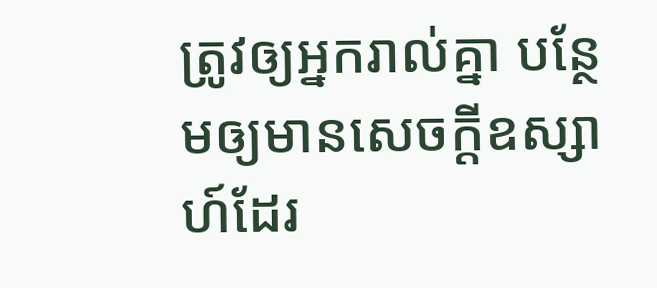ត្រូវឲ្យអ្នករាល់គ្នា បន្ថែមឲ្យមានសេចក្ដីឧស្សាហ៍ដែរ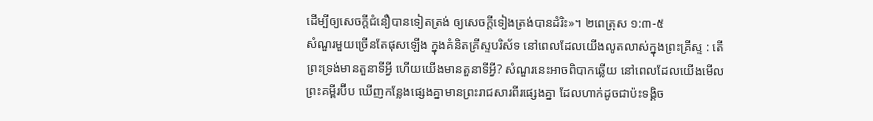ដើម្បីឲ្យសេចក្ដីជំនឿបានទៀតត្រង់ ឲ្យសេចក្ដីទៀងត្រង់បានដំរិះ»។ ២ពេត្រុស ១:៣-៥
សំណួរមួយច្រើនតែផុសឡើង ក្នុងគំនិតគ្រីស្ទបរិស័ទ នៅពេលដែលយើងលូតលាស់ក្នុងព្រះគ្រីស្ទ : តើព្រះទ្រង់មានតួនាទីអ្វី ហើយយើងមានតួនាទីអ្វី? សំណួរនេះអាចពិបាកឆ្លើយ នៅពេលដែលយើងមើលព្រះគម្ពីរប៊ីប ឃើញកន្លែងផ្សេងគ្នាមានព្រះរាជសារពីរផ្សេងគ្នា ដែលហាក់ដូចជាប៉ះទង្គិច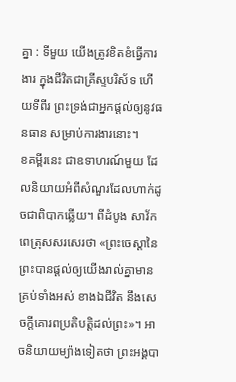គ្នា : ទីមួយ យើងត្រូវខិតខំធ្វើការងារ ក្នុងជីវិតជាគ្រីស្ទបរិស័ទ ហើយទីពីរ ព្រះទ្រង់ជាអ្នកផ្តល់ឲ្យនូវធនធាន សម្រាប់ការងារនោះ។
ខគម្ពីរនេះ ជាឧទាហរណ៍មួយ ដែលនិយាយអំពីសំណួរដែលហាក់ដូចជាពិបាកឆ្លើយ។ ពីដំបូង សាវ័កពេត្រុសសរសេរថា «ព្រះចេស្ដានៃព្រះបានផ្ដល់ឲ្យយើងរាល់គ្នាមានគ្រប់ទាំងអស់ ខាងឯជីវិត នឹងសេចក្ដីគោរពប្រតិបត្តិដល់ព្រះ»។ អាចនិយាយម្យ៉ាងទៀតថា ព្រះអង្គបា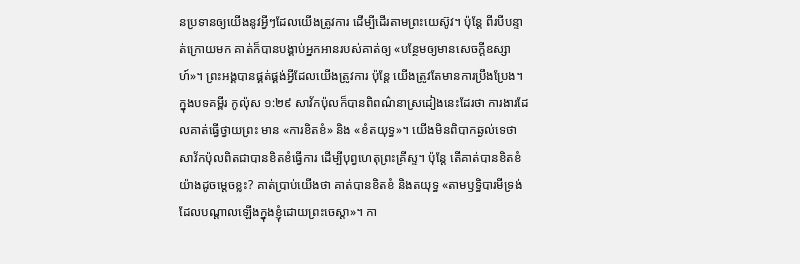នប្រទានឲ្យយើងនូវអ្វីៗដែលយើងត្រូវការ ដើម្បីដើរតាមព្រះយេស៊ូវ។ ប៉ុន្តែ ពីរបីបន្ទាត់ក្រោយមក គាត់ក៏បានបង្គាប់អ្នកអានរបស់គាត់ឲ្យ «បន្ថែមឲ្យមានសេចក្ដីឧស្សាហ៍»។ ព្រះអង្គបានផ្គត់ផ្គង់អ្វីដែលយើងត្រូវការ ប៉ុន្តែ យើងត្រូវតែមានការប្រឹងប្រែង។
ក្នុងបទគម្ពីរ កូល៉ុស ១:២៩ សាវ័កប៉ុលក៏បានពិពណ៌នាស្រដៀងនេះដែរថា ការងារដែលគាត់ធ្វើថ្វាយព្រះ មាន «ការខិតខំ» និង «ខំតយុទ្ធ»។ យើងមិនពិបាកឆ្ងល់ទេថា សាវ័កប៉ុលពិតជាបានខិតខំធ្វើការ ដើម្បីបុព្វហេតុព្រះគ្រីស្ទ។ ប៉ុន្តែ តើគាត់បានខិតខំយ៉ាងដូចម្តេចខ្លះ? គាត់ប្រាប់យើងថា គាត់បានខិតខំ និងតយុទ្ធ «តាមឫទ្ធិបារមីទ្រង់ ដែលបណ្ដាលឡើងក្នុងខ្ញុំដោយព្រះចេស្ដា»។ កា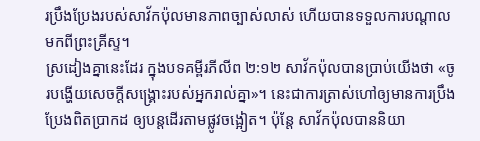រប្រឹងប្រែងរបស់សាវ័កប៉ុលមានភាពច្បាស់លាស់ ហើយបានទទួលការបណ្តាលមកពីព្រះគ្រីស្ទ។
ស្រដៀងគ្នានេះដែរ ក្នុងបទគម្ពីរភីលីព ២:១២ សាវ័កប៉ុលបានប្រាប់យើងថា «ចូរបង្ហើយសេចក្ដីសង្គ្រោះរបស់អ្នករាល់គ្នា»។ នេះជាការត្រាស់ហៅឲ្យមានការប្រឹងប្រែងពិតប្រាកដ ឲ្យបន្តដើរតាមផ្លូវចង្អៀត។ ប៉ុន្តែ សាវ័កប៉ុលបាននិយា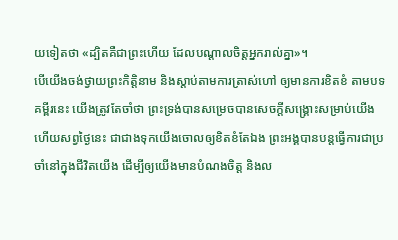យទៀតថា «ដ្បិតគឺជាព្រះហើយ ដែលបណ្ដាលចិត្តអ្នករាល់គ្នា»។
បើយើងចង់ថ្វាយព្រះកិត្តិនាម និងស្តាប់តាមការត្រាស់ហៅ ឲ្យមានការខិតខំ តាមបទគម្ពីរនេះ យើងត្រូវតែចាំថា ព្រះទ្រង់បានសម្រេចបានសេចក្តីសង្គ្រោះសម្រាប់យើង ហើយសព្វថ្ងៃនេះ ជាជាងទុកយើងចោលឲ្យខិតខំតែឯង ព្រះអង្គបានបន្តធ្វើការជាប្រចាំនៅក្នុងជីវិតយើង ដើម្បីឲ្យយើងមានបំណងចិត្ត និងល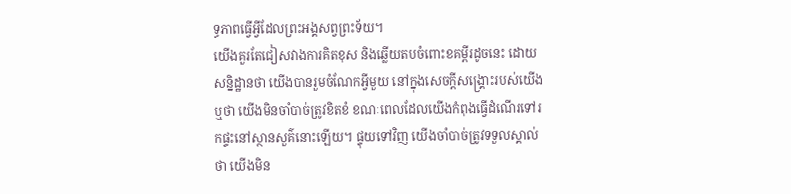ទ្ធភាពធ្វើអ្វីដែលព្រះអង្គសព្វព្រះទ័យ។
យើងគួរតែជៀសវាងការគិតខុស និងឆ្លើយតបចំពោះខគម្ពីរដូចនេះ ដោយសន្និដ្ឋានថា យើងបានរួមចំណែកអ្វីមួយ នៅក្នុងសេចក្តីសង្គ្រោះរបស់យើង ឬថា យើងមិនចាំបាច់ត្រូវខិតខំ ខណៈពេលដែលយើងកំពុងធ្វើដំណើរទៅរកផ្ទះនៅស្ថានសួគ៌នោះឡើយ។ ផ្ទុយទៅវិញ យើងចាំបាច់ត្រូវទទួលស្គាល់ថា យើងមិន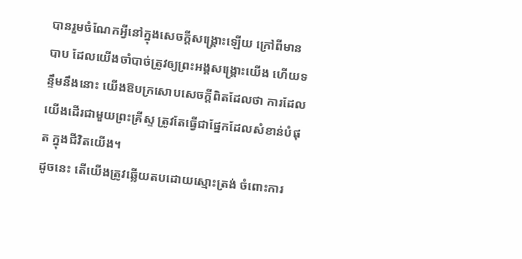បានរួមចំណែកអ្វីនៅក្នុងសេចក្តីសង្គ្រោះឡើយ ក្រៅពីមានបាប ដែលយើងចាំបាច់ត្រូវឲ្យព្រះអង្គសង្គ្រោះយើង ហើយទន្ទឹមនឹងនោះ យើងឱបក្រសោបសេចក្តីពិតដែលថា ការដែលយើងដើរជាមួយព្រះគ្រីស្ទ ត្រូវតែធ្វើជាផ្នែកដែលសំខាន់បំផុត ក្នុងជីវិតយើង។
ដូចនេះ តើយើងត្រូវឆ្លើយតបដោយស្មោះត្រង់ ចំពោះការ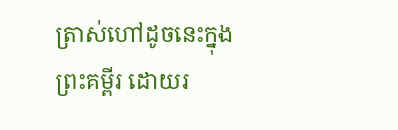ត្រាស់ហៅដូចនេះក្នុងព្រះគម្ពីរ ដោយរ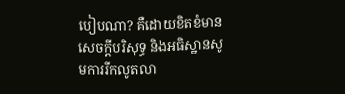បៀបណា? គឺដោយខិតខំមានសេចក្តីបរិសុទ្ធ និងអធិស្ឋានសូមការរីកលូតលា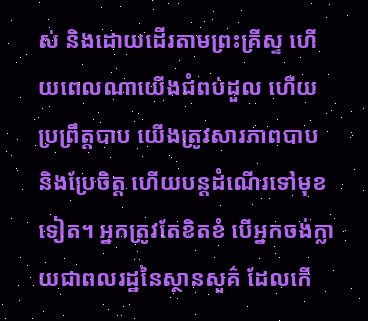ស់ និងដោយដើរតាមព្រះគ្រីស្ទ ហើយពេលណាយើងជំពប់ដួល ហើយប្រព្រឹត្តបាប យើងត្រូវសារភាពបាប និងប្រែចិត្ត ហើយបន្តដំណើរទៅមុខទៀត។ អ្នកត្រូវតែខិតខំ បើអ្នកចង់ក្លាយជាពលរដ្ឋនៃស្ថានសួគ៌ ដែលកើ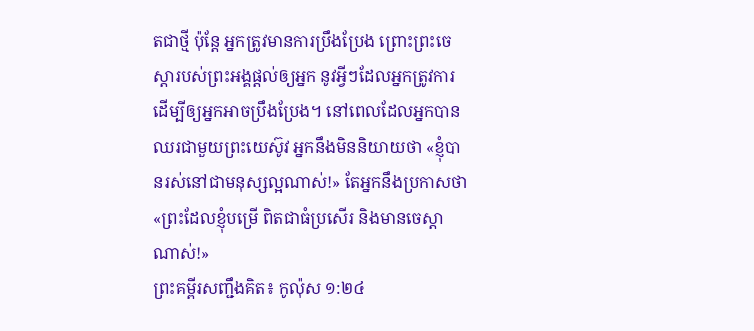តជាថ្មី ប៉ុន្តែ អ្នកត្រូវមានការប្រឹងប្រែង ព្រោះព្រះចេស្ដារបស់ព្រះអង្គផ្តល់ឲ្យអ្នក នូវអ្វីៗដែលអ្នកត្រូវការ ដើម្បីឲ្យអ្នកអាចប្រឹងប្រែង។ នៅពេលដែលអ្នកបានឈរជាមួយព្រះយេស៊ូវ អ្នកនឹងមិននិយាយថា «ខ្ញុំបានរស់នៅជាមនុស្សល្អណាស់!» តែអ្នកនឹងប្រកាសថា «ព្រះដែលខ្ញុំបម្រើ ពិតជាធំប្រសើរ និងមានចេស្តាណាស់!»
ព្រះគម្ពីរសញ្ជឹងគិត៖ កូល៉ុស ១:២៤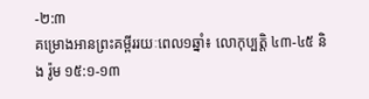-២:៣
គម្រោងអានព្រះគម្ពីររយៈពេល១ឆ្នាំ៖ លោកុប្បត្ដិ ៤៣-៤៥ និង រ៉ូម ១៥:១-១៣